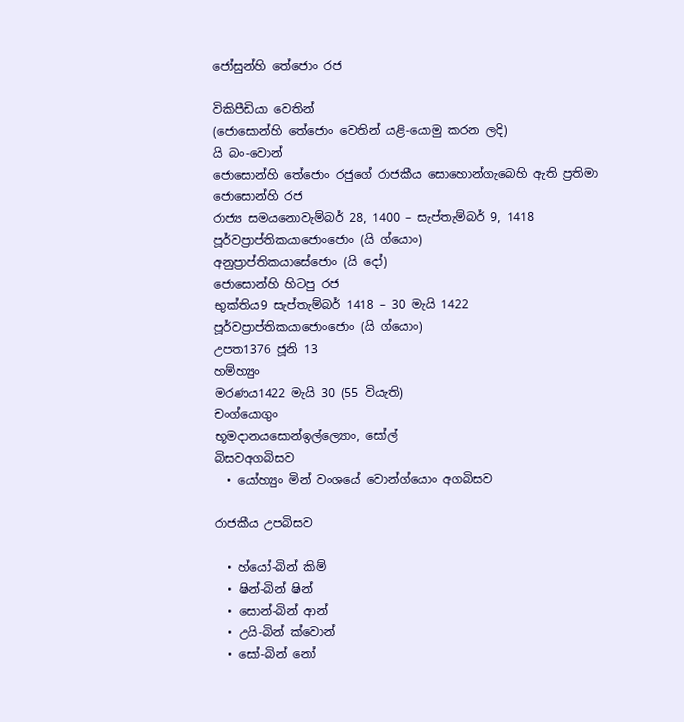ජෝසුන්හි තේජොං රජ

විකිපීඩියා වෙතින්
(ජොසොන්හි තේජොං වෙතින් යළි-යොමු කරන ලදි)
යි බං-වොන්
ජොසොන්හි තේජොං රජුගේ රාජකීය සොහොන්ගැබෙහි ඇති ප්‍රතිමා
ජොසොන්හි රජ
රාජ්‍ය සමයනොවැම්බර් 28, 1400 – සැප්තැම්බර් 9, 1418
පූර්වප්‍රාප්තිකයාජොංජොං (යි ග්යොං)
අනුප්‍රාප්තිකයාසේජොං (යි දෝ)
ජොසොන්හි හිටපු රජ
භුක්තිය9 සැප්තැම්බර් 1418 – 30 මැයි 1422
පූර්වප්‍රාප්තිකයාජොංජොං (යි ග්යොං)
උපත1376 ජූනි 13
හම්හ්‍යුං
මරණය1422 මැයි 30 (55 වියැති)
චංග්යොගුං
භූමදානයසොන්ඉල්ල්‍යොං, සෝල්
බිසවඅගබිසව
  • යෝහ්‍යුං මින් වංශයේ වොන්ග්යොං අගබිසව

රාජකීය උපබිසව

  • හ්යෝ-බින් කිම්
  • ෂින්-බින් ෂින්
  • සොන්-බින් ආන්
  • උයි-බින් ක්වොන්
  • සෝ-බින් නෝ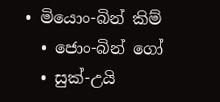• මියොං-බින් කිම්
  • ජොං-බින් ගෝ
  • සුක්-උයි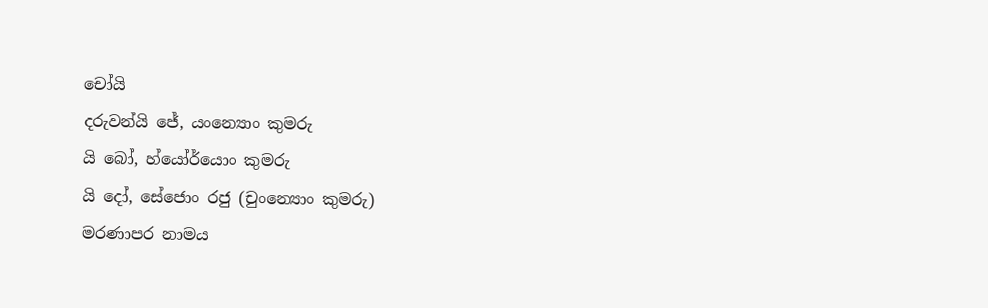චෝයි
දරුවන්යි ජේ, යංන්‍යොං කුමරු
යි බෝ, හ්යෝර්යොං කුමරු
යි දෝ, සේජොං රජු (චුංන්‍යොං කුමරු)
මරණාපර නාමය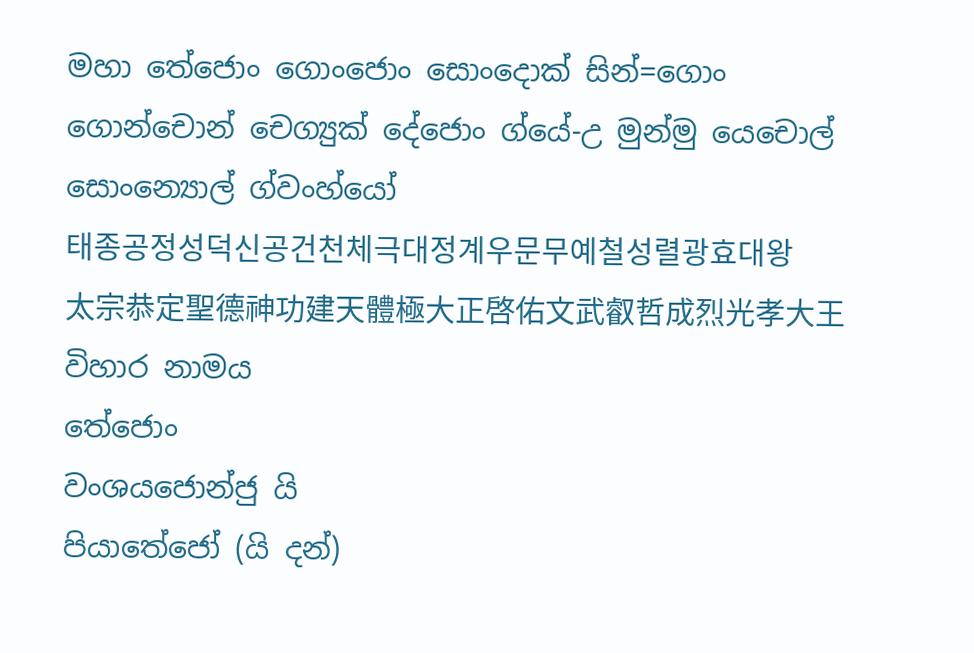මහා තේජොං ගොංජොං සොංදොක් සින්=ගොං ගොන්චොන් චෙග්‍යුක් දේජොං ග්යේ-උ මුන්මු යෙචොල් සොංන්‍යොල් ග්වංහ්යෝ
태종공정성덕신공건천체극대정계우문무예철성렬광효대왕
太宗恭定聖德神功建天體極大正啓佑文武叡哲成烈光孝大王
විහාර නාමය
තේජොං
වංශයජොන්ජු යි
පියාතේජෝ (යි දන්)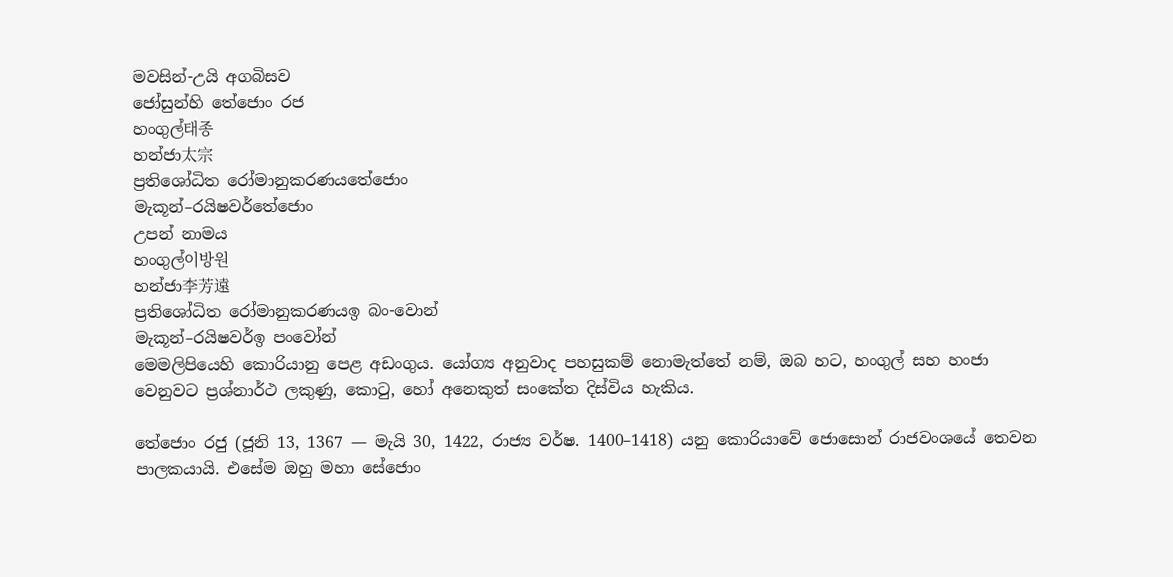මවසින්-උයි අගබිසව
ජෝසුන්හි තේජොං රජ
හංගුල්태종
හන්ජා太宗
ප්‍රතිශෝධිත රෝමානුකරණයතේජොං
මැකූන්–රයිෂවර්තේජොං
උපන් නාමය
හංගුල්이방원
හන්ජා李芳遠
ප්‍රතිශෝධිත රෝමානුකරණයඉ බං-වොන්
මැකූන්–රයිෂවර්ඉ පංවෝන්
මෙමලිපියෙහි කොරියානු පෙළ අඩංගුය. යෝග්‍ය අනුවාද පහසුකම් නොමැත්තේ නම්, ඔබ හට, හංගුල් සහ හංජා වෙනුවට ප්‍රශ්නාර්ථ ලකුණු, කොටු, හෝ අනෙකුත් සංකේත දිස්විය හැකිය.

තේජොං රජු (ජූනි 13, 1367 — මැයි 30, 1422, රාජ්‍ය වර්ෂ. 1400–1418) යනු කොරියාවේ ජොසොන් රාජවංශයේ තෙවන පාලකයායි. එසේම ඔහු මහා සේජොං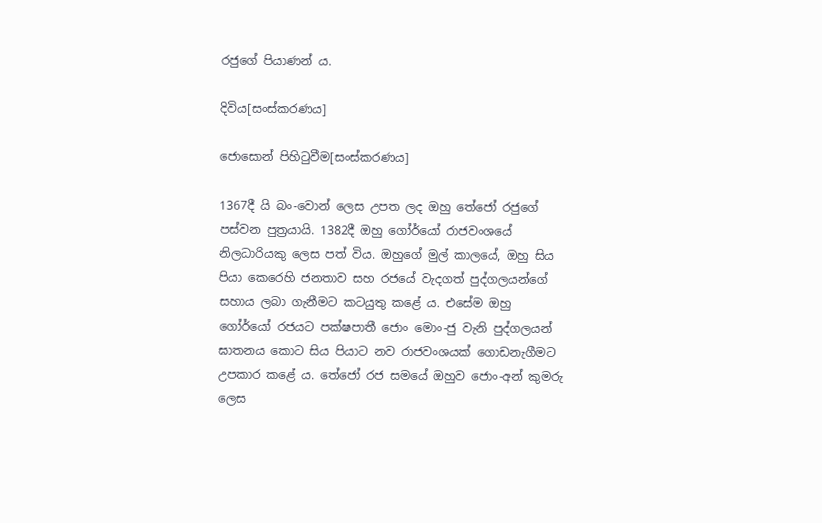රජුගේ පියාණන් ය.

දිවිය[සංස්කරණය]

ජොසොන් පිහිටුවීම[සංස්කරණය]

1367දී යි බං-වොන් ලෙස උපත ලද ඔහු තේජෝ රජුගේ පස්වන පුත්‍රයායි. 1382දී ඔහු ගෝර්යෝ රාජවංශයේ නිලධාරියකු ලෙස පත් විය. ඔහුගේ මුල් කාලයේ, ඔහු සිය පියා කෙරෙහි ජනතාව සහ රජයේ වැදගත් පුද්ගලයන්ගේ සහාය ලබා ගැනීමට කටයුතු කළේ ය. එසේම ඔහු ගෝර්යෝ රජයට පක්ෂපාතී ජොං මොං-ජු වැනි පුද්ගලයන් ඝාතනය කොට සිය පියාට නව රාජවංශයක් ගොඩනැගීමට උපකාර කළේ ය. තේජෝ රජ සමයේ ඔහුව ජොං-අන් කුමරු ලෙස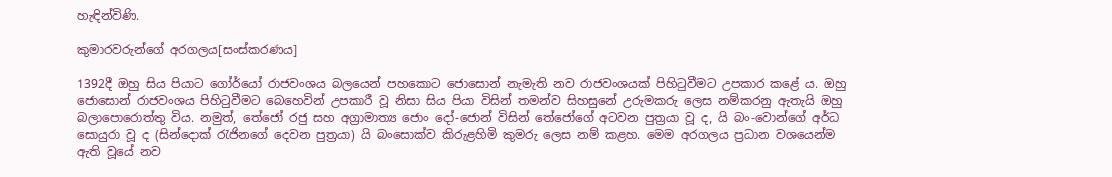හැඳින්විණි.

කුමාරවරුන්ගේ අරගලය[සංස්කරණය]

1392දී ඔහු සිය පියාට ගෝර්යෝ රාජවංශය බලයෙන් පහකොට ජොසොන් නැමැති නව රාජවංශයක් පිහිටුවීමට උපකාර කළේ ය. ඔහු ජොසොන් රාජවංශය පිහිටුවීමට බෙහෙවින් උපකාරී වූ නිසා සිය පියා විසින් තමන්ව සිහසුනේ උරුමකරු ලෙස නම්කරනු ඇතැයි ඔහු බලාපොරොත්තු විය. නමුත්, තේජෝ රජු සහ අග්‍රාමාත්‍ය ජොං දෝ-ජොන් විසින් තේජෝගේ අටවන පුත්‍රයා වූ ද, යි බං-වොන්ගේ අර්ධ සොයුරා වූ ද (සින්දොක් රැජිනගේ දෙවන පුත්‍රයා) යි බංසොක්ව කිරුළහිමි කුමරු ලෙස නම් කළහ. මෙම අරගලය ප්‍රධාන වශයෙන්ම ඇති වූයේ නව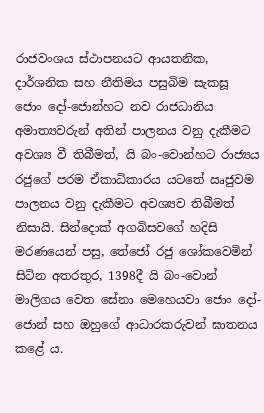රාජවංශය ස්ථාපනයට ආයතනික, දාර්ශනික සහ නීතිමය පසුබිම සැකසූ ජොං දෝ-ජොන්හට නව රාජධානිය අමාත්‍යවරුන් අතින් පාලනය වනු දැකීමට අවශ්‍ය වී තිබීමත්, යි බං-වොන්හට රාජ්‍යය රජුගේ පරම ඒකාධිකාරය යටතේ ඍජුවම පාලනය වනු දැකීමට අවශ්‍යව තිබීමත් නිසායි. සින්දොක් අගබිසවගේ හදිසි මරණයෙන් පසු, තේජෝ රජු ශෝකවෙමින් සිටින අතරතුර, 1398දී යි බං-වොන් මාලිගය වෙත සේනා මෙහෙයවා ජොං දෝ-ජොන් සහ ඔහුගේ ආධාරකරුවන් ඝාතනය කළේ ය.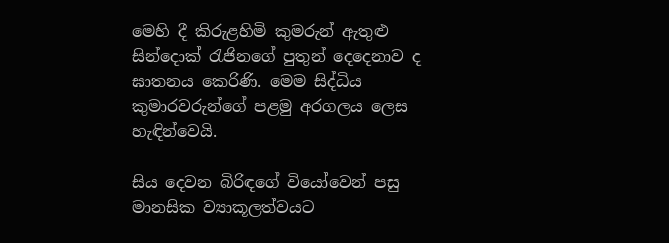මෙහි දී කිරුළහිමි කුමරුන් ඇතුළු සින්දොක් රැජිනගේ පුතුන් දෙදෙනාව ද ඝාතනය කෙරිණි. මෙම සිද්ධිය කුමාරවරුන්ගේ පළමු අරගලය ලෙස හැඳින්වෙයි.

සිය දෙවන බිරිඳගේ වියෝවෙන් පසු මානසික ව්‍යාකූලත්වයට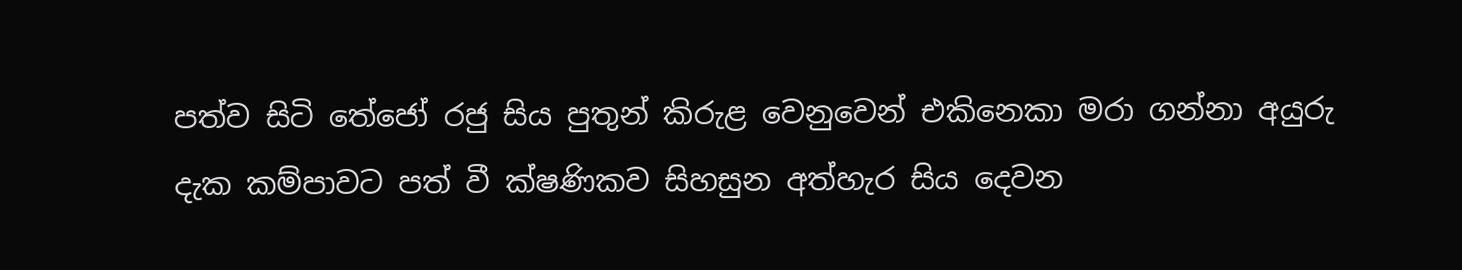පත්ව සිටි තේජෝ රජු සිය පුතුන් කිරුළ වෙනුවෙන් එකිනෙකා මරා ගන්නා අයුරු දැක කම්පාවට පත් වී ක්ෂණිකව සිහසුන අත්හැර සිය දෙවන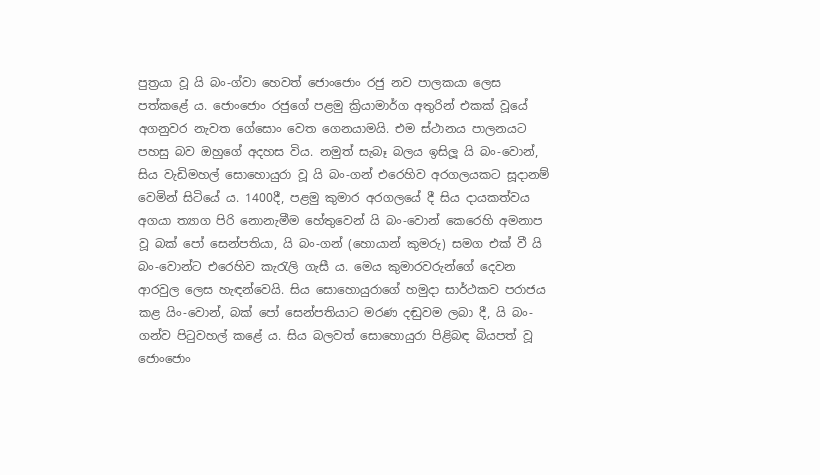පුත්‍රයා වූ යි බං-ග්වා හෙවත් ජොංජොං රජු නව පාලකයා ලෙස පත්කළේ ය. ජොංජොං රජුගේ පළමු ක්‍රියාමාර්ග අතුරින් එකක් වූයේ අගනුවර නැවත ගේසොං වෙත ගෙනයාමයි. එම ස්ථානය පාලනයට පහසු බව ඔහුගේ අදහස විය. නමුත් සැබෑ බලය ඉසිලූ යි බං-වොන්, සිය වැඩිමහල් සොහොයුරා වූ යි බං-ගන් එරෙහිව අරගලයකට සූදානම් වෙමින් සිටියේ ය. 1400දී, පළමු කුමාර අරගලයේ දී සිය දායකත්වය අගයා ත්‍යාග පිරි නොනැමීම හේතුවෙන් යි බං-වොන් කෙරෙහි අමනාප වූ බක් ‍පෝ සෙන්පතියා, යි බං-ගන් (හොයාන් කුමරු) සමග එක් වී යි බං-වොන්ට එරෙහිව කැරැලි ගැසී ය. මෙය කුමාරවරුන්ගේ දෙවන ආරවුල ලෙස හැඳන්වෙයි. සිය සොහොයුරාගේ හමුදා සාර්ථකව පරාජය කළ යිං-වොන්, බක් පෝ සෙන්පතියාට මරණ දඬුවම ලබා දී, යි බං-ගන්ව පිටුවහල් කළේ ය. සිය බලවත් සොහොයුරා පිළිබඳ බියපත් වූ ජොංජොං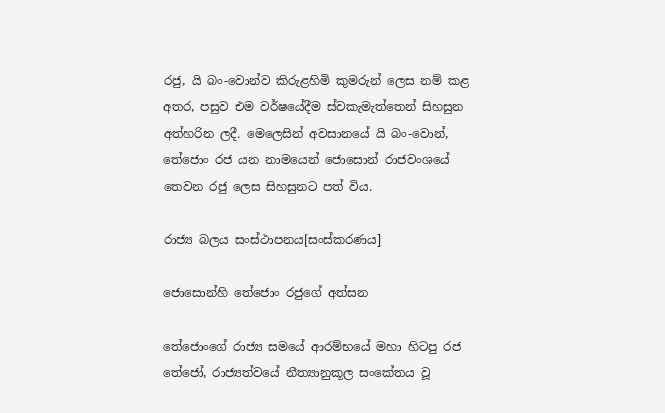රජු, යි බං-වොන්ව කිරුළහිමි කුමරුන් ලෙස නම් කළ අතර, පසුව එම වර්ෂයේදීම ස්වකැමැත්තෙන් සිහසුන අත්හරින ලදී. මෙලෙසින් අවසානයේ යි බං-වොන්, තේජොං රජ යන නාමයෙන් ජොසොන් රාජවංශයේ තෙවන රජු ලෙස සිහසුනට පත් විය.

රාජ්‍ය බලය සංස්ථාපනය[සංස්කරණය]

ජොසොන්හි තේජොං රජුගේ අත්සන

තේජොංගේ රාජ්‍ය සමයේ ආරම්භයේ මහා හිටපු රජ තේජෝ, රාජ්‍යත්වයේ නීත්‍යානුකූල සංකේතය වූ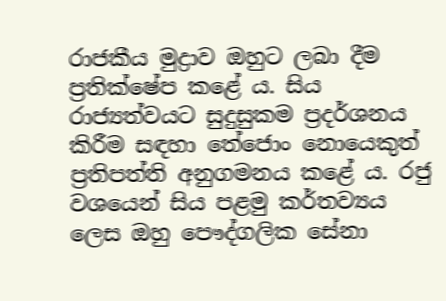රාජකීය මුද්‍රාව ඔහුට ලබා දීම ප්‍රතික්ෂේප කළේ ය. සිය රාජ්‍යත්වයට සුදුසුකම ප්‍රදර්ශනය කිරීම සඳහා තේජොං නොයෙකුත් ප්‍රතිපත්ති අනුගමනය කළේ ය. රජු වශයෙන් සිය පළමු කර්තව්‍යය ලෙස ඔහු පෞද්ගලික සේනා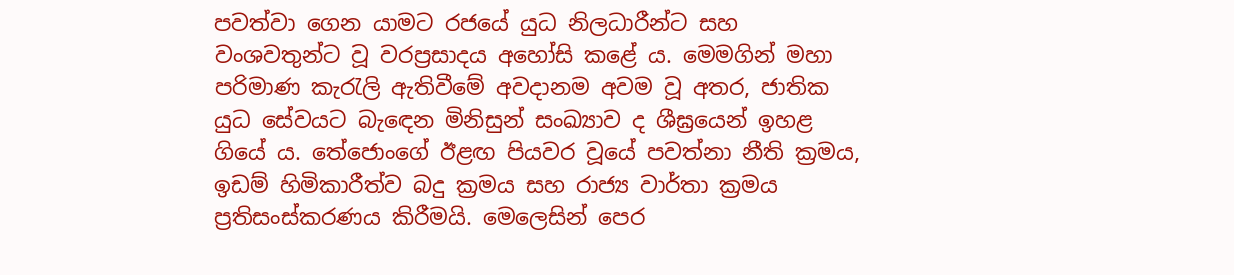පවත්වා ගෙන යාමට ‍රජයේ යුධ නිලධාරීන්ට සහ වංශවතුන්ට වූ වරප්‍රසාදය අහෝසි කළේ ය. මෙමගින් මහා පරිමාණ කැරැලි ඇතිවීමේ අවදානම අවම වූ අතර, ජාතික යුධ සේවයට බැඳෙන මිනිසුන් සංඛ්‍යාව ද ශීඝ්‍රයෙන් ඉහළ ගියේ ය. තේජොංගේ ඊළඟ පියවර වූයේ පවත්නා නීති ක්‍රමය, ඉඩම් හිමිකාරීත්ව බදු ක්‍රමය සහ රාජ්‍ය වාර්තා ක්‍රමය ප්‍රතිසංස්කරණය කිරීමයි. මෙලෙසින් පෙර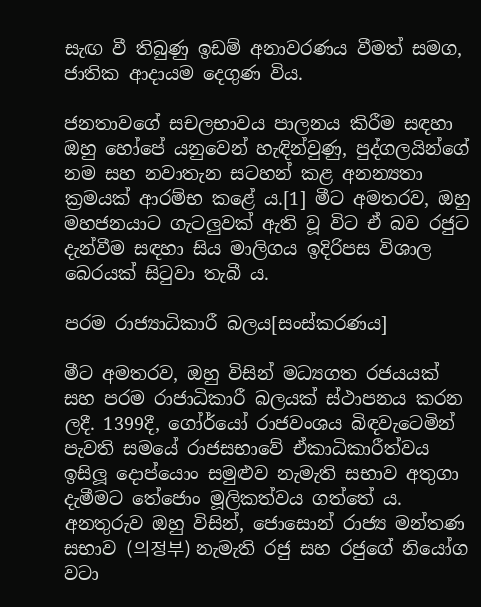සැඟ වී තිබුණු ඉඩම් අනාවරණය වීමත් සමග, ජාතික ආදායම දෙගුණ විය.

ජනතාවගේ සචලභාවය පාලනය කිරීම සඳහා ඔහු හෝපේ යනුවෙන් හැඳින්වුණු, පුද්ගලයින්ගේ නම සහ නවාතැන සටහන් කළ අනන්‍යතා ක්‍රමයක් ආරම්භ කළේ ය.[1] මීට අමතරව, ඔහු මහජනයාට ගැටලුවක් ඇති වූ විට ඒ බව රජුට දැන්වීම සඳහා සිය මාලිගය ඉදිරිපස විශාල බෙරයක් සිටුවා තැබී ය.

පරම රාජ්‍යාධිකාරී බලය[සංස්කරණය]

මීට අමතරව, ඔහු විසින් මධ්‍යගත රජයයක් සහ පරම රාජාධිකාරී බලයක් ස්ථාපනය කරන ලදී. 1399දී, ගෝර්යෝ රාජවංශය බිඳවැටෙමින් පැවති සමයේ රාජසභාවේ ඒකාධිකාරීත්වය ඉසිලූ දොප්යොං සමුළුව නැමැති සභාව අතුගා දැමීමට තේජොං මූලිකත්වය ගත්තේ ය. අනතුරුව ඔහු විසින්, ජොසොන් රාජ්‍ය මන්තණ සභාව (의정부) නැමැති රජු සහ රජුගේ නියෝග වටා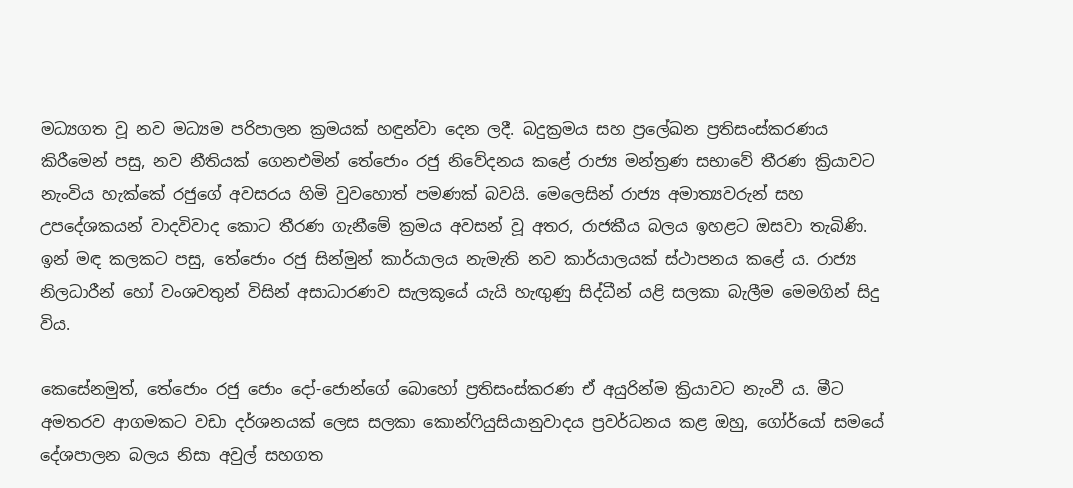මධ්‍යගත වූ නව මධ්‍යම පරිපාලන ක්‍රමයක් හඳුන්වා දෙන ලදී. බදුක්‍රමය සහ ප්‍රලේඛන ප්‍රතිසංස්කරණය කිරීමෙන් පසු, නව නීතියක් ගෙනඑමින් තේජොං රජු නිවේදනය කළේ රාජ්‍ය මන්ත්‍රණ සභාවේ තීරණ ක්‍රියාවට නැංවිය හැක්කේ රජුගේ අවසරය හිමි වුවහොත් පමණක් බවයි. මෙලෙසින් රාජ්‍ය අමාත්‍යවරුන් සහ උපදේශකයන් වාදවිවාද කොට තීරණ ගැනීමේ ක්‍රමය අවසන් වූ අතර, රාජකීය බලය ඉහළට ඔසවා තැබිණි. ඉන් මඳ කලකට පසු, තේජොං රජු සින්මුන් කාර්යාලය නැමැති නව කාර්යාලයක් ස්ථාපනය කළේ ය. රාජ්‍ය නිලධාරීන් හෝ වංශවතුන් විසින් අසාධාරණව සැලකූයේ යැයි හැඟුණු සිද්ධීන් යළි සලකා බැලීම මෙමගින් සිදු විය.

කෙසේනමුත්, තේජොං රජු ජොං දෝ-ජොන්ගේ බොහෝ ප්‍රතිසංස්කරණ ඒ අයුරින්ම ක්‍රියාවට නැංවී ය. මීට අමතරව ආගමකට වඩා දර්ශනයක් ලෙස සලකා කොන්ෆියුසියානුවාදය ප්‍රවර්ධනය කළ ඔහු, ගෝර්යෝ සමයේ දේශපාලන බලය නිසා අවුල් සහගත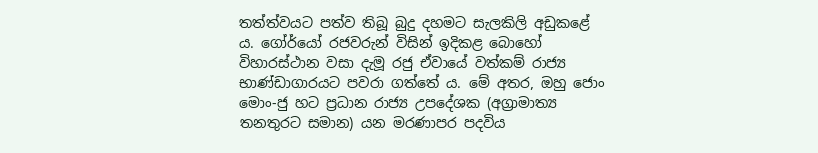තත්ත්වයට පත්ව තිබූ බුදු දහමට සැලකිලි අඩුකළේ ය. ගෝර්යෝ රජවරුන් විසින් ඉදිකළ බොහෝ විහාරස්ථාන වසා දැමූ රජු ඒවායේ වත්කම් රාජ්‍ය භාණ්ඩාගාරයට පවරා ගත්තේ ය. මේ අතර, ඔහු ජොං මොං-ජු හට ප්‍රධාන රාජ්‍ය උපදේශක (අග්‍රාමාත්‍ය තනතුරට සමාන) යන මරණාපර පදවිය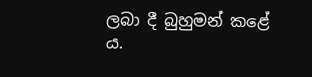ලබා දී බුහුමන් කළේ ය.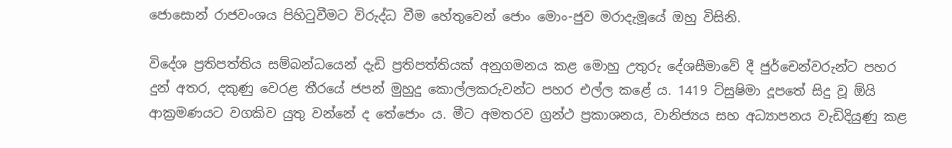ජොසොන් රාජවංශය පිහිටුවීමට විරුද්ධ වීම හේතුවෙන් ජොං මොං-ජුව මරාදැමූයේ ඔහු විසිනි.

විදේශ ප්‍රතිපත්තිය සම්බන්ධයෙන් දැඩි ප්‍රතිපත්තියක් අනුගමනය කළ මොහු උතුරු දේශසීමාවේ දී ජුර්චෙන්වරුන්ට පහර දුන් අතර, දකුණු වෙරළ තීරයේ ජපන් මුහුදු කොල්ලකරුවන්ට පහර එල්ල කළේ ය. 1419 ට්සුෂිමා දූපතේ සිදු වූ ඕයි ආක්‍රමණයට වගකිව යුතු වන්නේ ද තේජොං ය. මීට අමතරව ග්‍රන්ථ ප්‍රකාශනය, වානිජ්‍යය සහ අධ්‍යාපනය වැඩිදියුණු කළ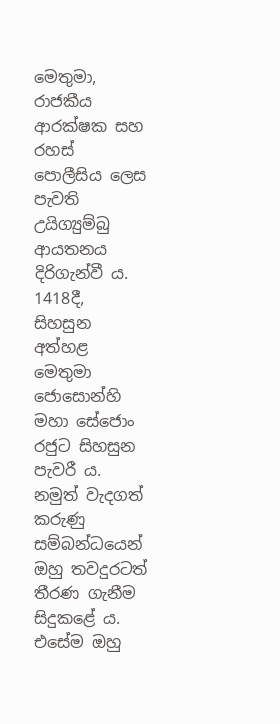මෙතුමා, රාජකීය ආරක්ෂක සහ රහස් පොලීසිය ලෙස පැවති උයිග්‍යුම්බු ආයතනය දිරිගැන්වී ය. 1418දී, සිහසුන අත්හළ මෙතුමා ජොසොන්හි මහා සේජොං රජුට සිහසුන පැවරී ය. නමුත් වැදගත් කරුණු සම්බන්ධයෙන් ඔහු තවදුරටත් තීරණ ගැනීම සිදුකළේ ය. එසේම ඔහු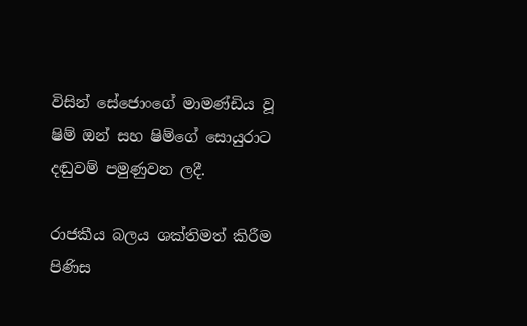විසින් සේජොංගේ මාමණ්ඩිය වූ ෂිම් ඔන් සහ ෂිම්ගේ සොයුරාට දඬුවම් පමුණුවන ලදී.

රාජකීය බලය ශක්තිමත් කිරීම පිණිස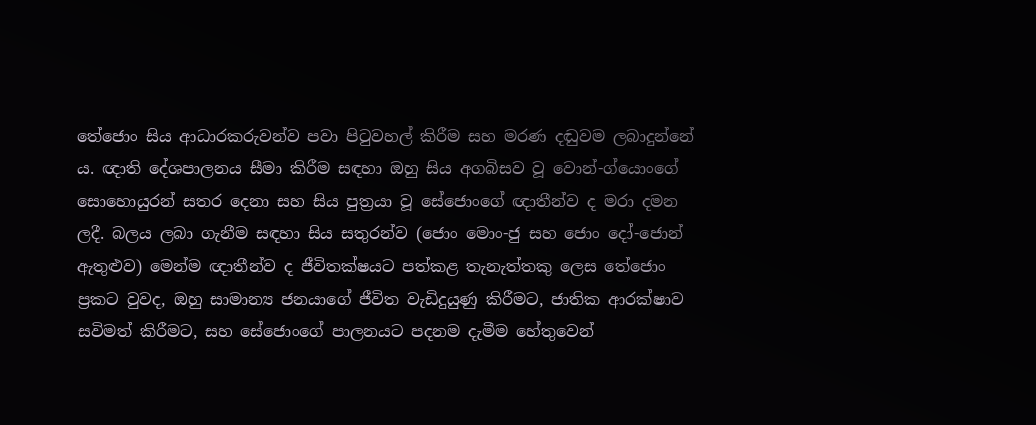තේජොං සිය ආධාරකරුවන්ව පවා පිටුවහල් කිරීම සහ මරණ දඬුවම ලබාදුන්නේ ය. ඥාති දේශපාලනය සීමා කිරීම සඳහා ඔහු සිය අගබිසව වූ වොන්-ග්යොංගේ සොහොයුරන් සතර දෙනා සහ සිය පුත්‍රයා වූ සේජොංගේ ඥාතීන්ව ද මරා දමන ලදී. බලය ලබා ගැනීම සඳහා සිය සතුරන්ව (ජොං මොං-ජු සහ ජොං දෝ-ජොන් ඇතුළුව) මෙන්ම ඥාතීන්ව ද ජීවිතක්ෂයට පත්කළ තැනැත්තකු ලෙස තේජොං ප්‍රකට වුවද, ඔහු සාමාන්‍ය ජනයාගේ ජීවිත වැඩිදුයුණු කිරීමට, ජාතික ආරක්ෂාව සවිමත් කිරීමට, සහ සේජොංගේ පාලනයට පදනම දැමීම හේතුවෙන්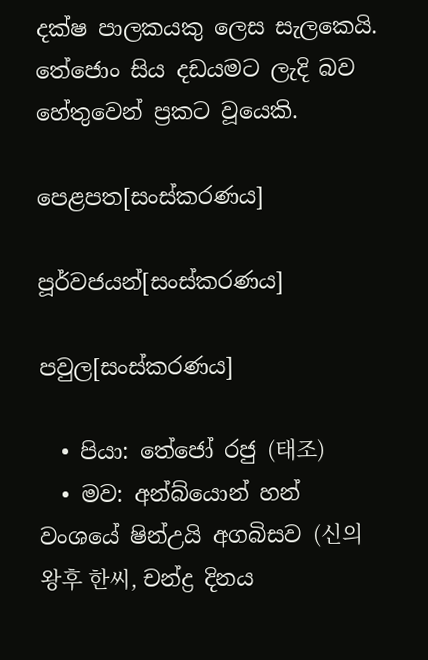දක්ෂ පාලකයකු ලෙස සැලකෙයි. තේජොං සිය දඩයමට ලැදි බව හේතුවෙන් ප්‍රකට වූයෙකි.

පෙළපත[සංස්කරණය]

පූර්වජයන්[සංස්කරණය]

පවුල[සංස්කරණය]

  • පියා: තේජෝ රජු (태조)
  • මව: අන්බ්යොන් හන් වංශයේ ෂින්උයි අගබිසව (신의왕후 한씨, චන්ද්‍ර දිනය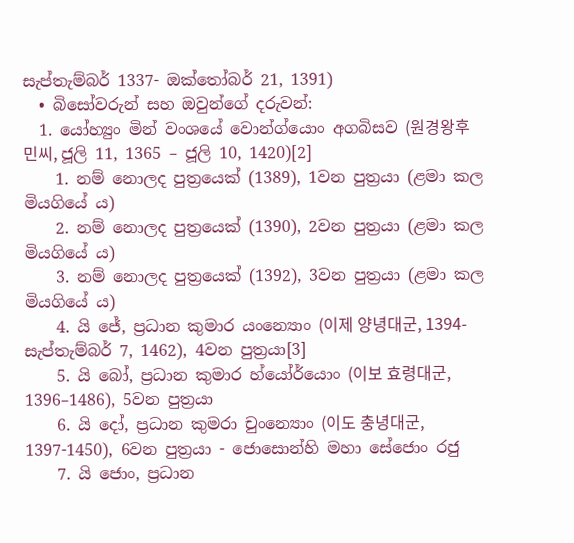සැප්තැම්බර් 1337- ඔක්තෝබර් 21, 1391)
  • බිසෝවරුන් සහ ඔවුන්ගේ දරුවන්:
  1. යෝහ්‍යුං මින් වංශයේ වොන්ග්යොං අගබිසව (원경왕후 민씨, ජූලි 11, 1365 – ජූලි 10, 1420)[2]
    1. නම් නොලද පුත්‍රයෙක් (1389), 1වන පුත්‍රයා (ළමා කල මියගියේ ය)
    2. නම් නොලද පුත්‍රයෙක් (1390), 2වන පුත්‍රයා (ළමා කල මියගියේ ය)
    3. නම් නොලද පුත්‍රයෙක් (1392), 3වන පුත්‍රයා (ළමා කල මියගියේ ය)
    4. යි ජේ, ප්‍රධාන කුමාර යංන්‍යොං (이제 양녕대군, 1394-සැප්තැම්බර් 7, 1462), 4වන පුත්‍රයා[3]
    5. යි බෝ, ප්‍රධාන කුමාර හ්යෝර්යොං (이보 효령대군, 1396–1486), 5වන පුත්‍රයා
    6. යි දෝ, ප්‍රධාන කුමරා චුංන්‍යොං (이도 충녕대군, 1397-1450), 6වන පුත්‍රයා - ජොසොන්හි මහා සේජොං රජු
    7. යි ජොං, ප්‍රධාන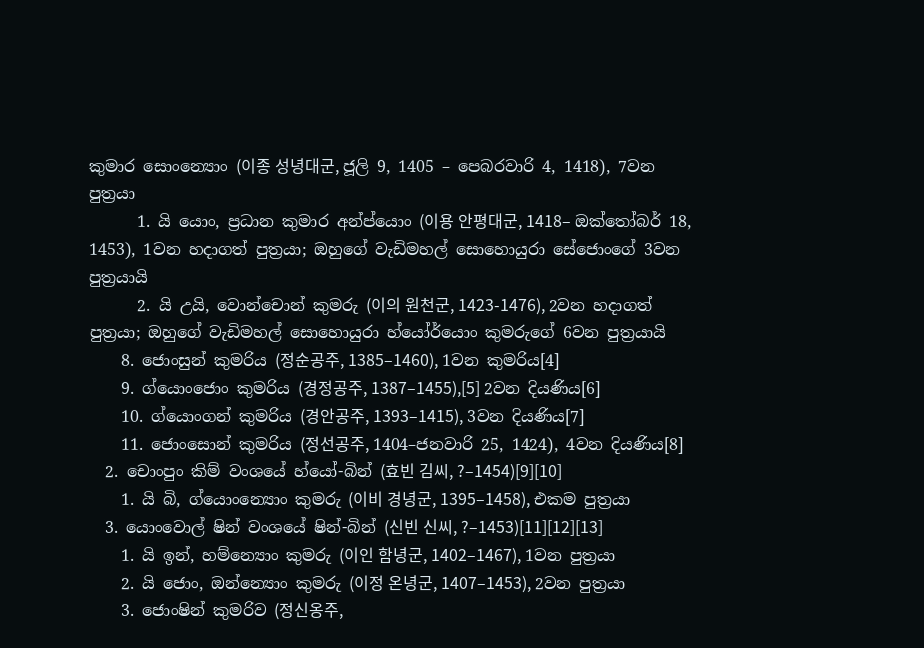කුමාර සොංන්‍යොං (이종 성녕대군, ජූලි 9, 1405 – පෙබරවාරි 4, 1418), 7වන පුත්‍රයා
      1. යි යොං, ප්‍රධාන කුමාර අන්ප්යොං (이용 안평대군, 1418– ඔක්තෝබර් 18, 1453), 1වන හදාගත් පුත්‍රයා; ඔහුගේ වැඩිමහල් සොහොයුරා සේජොංගේ 3වන පුත්‍රයායි
      2. යි උයි, වොන්චොන් කුමරු (이의 원천군, 1423-1476), 2වන හදාගත් පුත්‍රයා; ඔහුගේ වැඩිමහල් සොහොයුරා හ්යෝර්යොං කුමරුගේ 6වන පුත්‍රයායි
    8. ජොංසුන් කුමරිය (정순공주, 1385–1460), 1වන කුමරිය[4]
    9. ග්යොංජොං කුමරිය (경정공주, 1387–1455),[5] 2වන දියණිය[6]
    10. ග්යොංගන් කුමරිය (경안공주, 1393–1415), 3වන දියණිය[7]
    11. ජොංසොන් කුමරිය (정선공주, 1404–ජනවාරි 25, 1424), 4වන දියණිය[8]
  2. චොංපුං කිම් වංශයේ හ්යෝ-බින් (효빈 김씨, ?–1454)[9][10]
    1. යි බි, ග්යොංන්‍යොං කුමරු (이비 경녕군, 1395–1458), එකම පුත්‍රයා
  3. යොංවොල් ෂින් වංශයේ ෂින්-බින් (신빈 신씨, ?–1453)[11][12][13]
    1. යි ඉන්, හම්න්‍යොං කුමරු (이인 함녕군, 1402–1467), 1වන පුත්‍රයා
    2. යි ජොං, ඔන්න්‍යොං කුමරු (이정 온녕군, 1407–1453), 2වන පුත්‍රයා
    3. ජොංෂින් කුමරිව (정신옹주,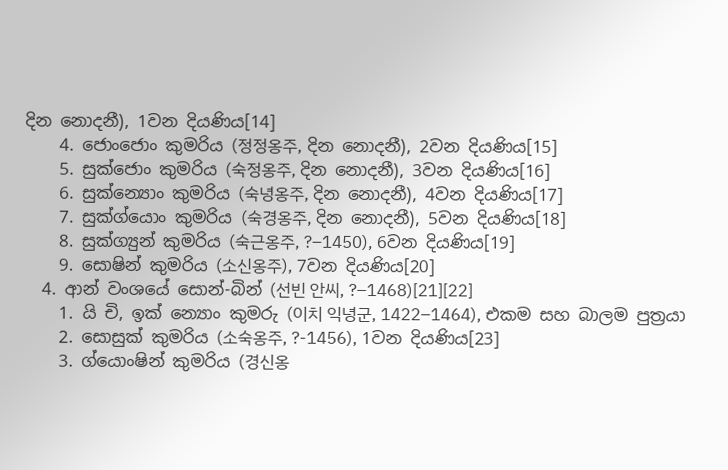දින නොදනී), 1වන දියණිය[14]
    4. ජොංජොං කුමරිය (정정옹주, දින නොදනී), 2වන දියණිය[15]
    5. සුක්ජොං කුමරිය (숙정옹주, දින නොදනී), 3වන දියණිය[16]
    6. සුක්න්‍යොං කුමරිය (숙녕옹주, දින නොදනී), 4වන දියණිය[17]
    7. සුක්ග්යොං කුමරිය (숙경옹주, දින නොදනී), 5වන දියණිය[18]
    8. සුක්ග්‍යුන් කුමරිය (숙근옹주, ?–1450), 6වන දියණිය[19]
    9. සොෂින් කුමරිය (소신옹주), 7වන දියණිය[20]
  4. ආන් වංශයේ සොන්-බින් (선빈 안씨, ?–1468)[21][22]
    1. යි චි, ඉක් න්‍යොං කුමරු (이치 익녕군, 1422–1464), එකම සහ බාලම පුත්‍රයා
    2. සොසුක් කුමරිය (소숙옹주, ?-1456), 1වන දියණිය[23]
    3. ග්යොංෂින් කුමරිය (경신옹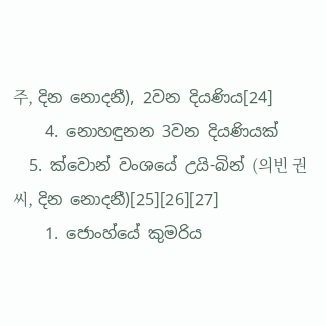주, දින නොදනී), 2වන දියණිය[24]
    4. නොහඳුනන 3වන දියණියක්
  5. ක්වොන් වංශයේ උයි-බින් (의빈 권씨, දින නොදනී)[25][26][27]
    1. ජොංහ්යේ කුමරිය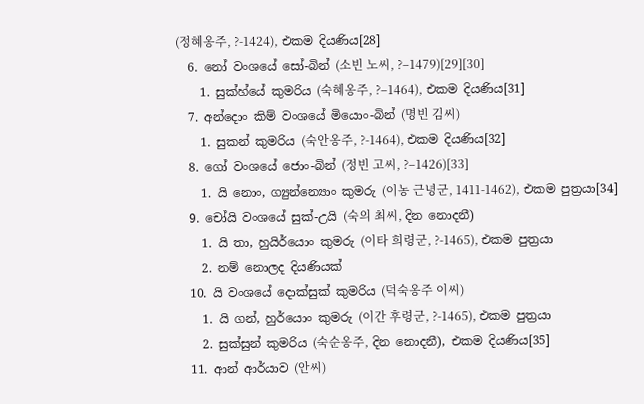(정혜옹주, ?-1424), එකම දියණිය[28]
  6. නෝ වංශයේ සෝ-බින් (소빈 노씨, ?–1479)[29][30]
    1. සුක්හ්යේ කුමරිය (숙혜옹주, ?–1464), එකම දියණිය[31]
  7. අන්දොං කිම් වංශයේ මියොං-බින් (명빈 김씨)
    1. සුකන් කුමරිය (숙안옹주, ?-1464), එකම දියණිය[32]
  8. ගෝ වංශයේ ජොං-බින් (정빈 고씨, ?–1426)[33]
    1. යි නොං, ග්‍යුන්න්‍යොං කුමරු (이농 근녕군, 1411-1462), එකම පුත්‍රයා[34]
  9. චෝයි වංශයේ සුක්-උයි (숙의 최씨, දින නොදනී)
    1. යි තා, හුයිර්යොං කුමරු (이타 희령군, ?-1465), එකම පුත්‍රයා
    2. නම් නොලද දියණියක්
  10. යි වංශයේ දොක්සුක් කුමරිය (덕숙옹주 이씨)
    1. යි ගන්, හුර්යොං කුමරු (이간 후령군, ?-1465), එකම පුත්‍රයා
    2. සුක්සුන් කුමරිය (숙순옹주, දින නොදනී), එකම දියණිය[35]
  11. ආන් ආර්යාව (안씨)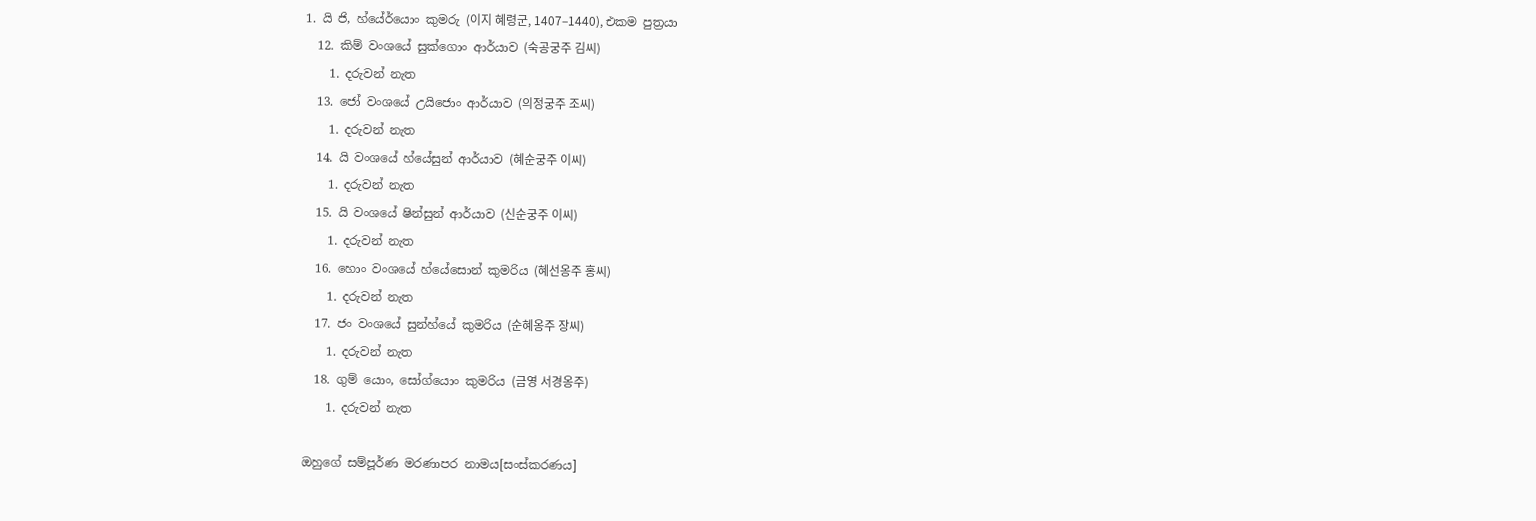1. යි ජි, හ්යේර්යොං කුමරු (이지 혜령군, 1407–1440), එකම පුත්‍රයා
  12. කිම් වංශයේ සුක්ගොං ආර්යාව (숙공궁주 김씨)
    1. දරුවන් නැත
  13. ජෝ වංශයේ උයිජොං ආර්යාව (의정궁주 조씨)
    1. දරුවන් නැත
  14. යි වංශයේ හ්යේසුන් ආර්යාව (혜순궁주 이씨)
    1. දරුවන් නැත
  15. යි වංශයේ ෂින්සුන් ආර්යාව (신순궁주 이씨)
    1. දරුවන් නැත
  16. හොං වංශයේ හ්යේසොන් කුමරිය (혜선옹주 홍씨)
    1. දරුවන් නැත
  17. ජං වංශයේ සුන්හ්යේ කුමරිය (순혜옹주 장씨)
    1. දරුවන් නැත
  18. ගුම් යොං, සෝග්යොං කුමරිය (금영 서경옹주)
    1. දරුවන් නැත

ඔහුගේ සම්පූර්ණ මරණාපර නාමය[සංස්කරණය]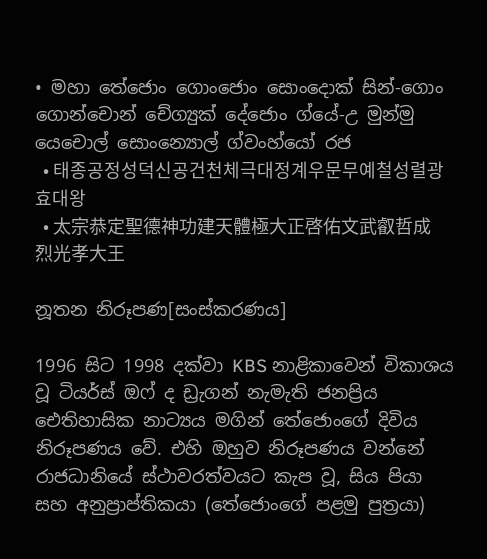• මහා තේජොං ගොංජොං සොංදොක් සින්-ගොං ගොන්චොන් චේග්‍යුක් දේජොං ග්යේ-උ මුන්මු යෙචොල් සොංන්‍යොල් ග්වංහ්යෝ රජ
  • 태종공정성덕신공건천체극대정계우문무예철성렬광효대왕
  • 太宗恭定聖德神功建天體極大正啓佑文武叡哲成烈光孝大王

නූතන නිරූපණ[සංස්කරණය]

1996 සිට 1998 දක්වා KBS නාළිකාවෙන් විකාශය වූ ටියර්ස් ඔෆ් ද ඩ්‍රැගන් නැමැති ජනප්‍රිය ඓතිහාසික නාට්‍යය මගින් තේජොංගේ දිවිය නිරූපණය වේ. එහි ඔහුව නිරූපණය වන්නේ රාජධානියේ ස්ථාවරත්වයට කැප වූ, සිය පියා සහ අනුප්‍රාප්තිකයා (තේජොංගේ පළමු පුත්‍රයා)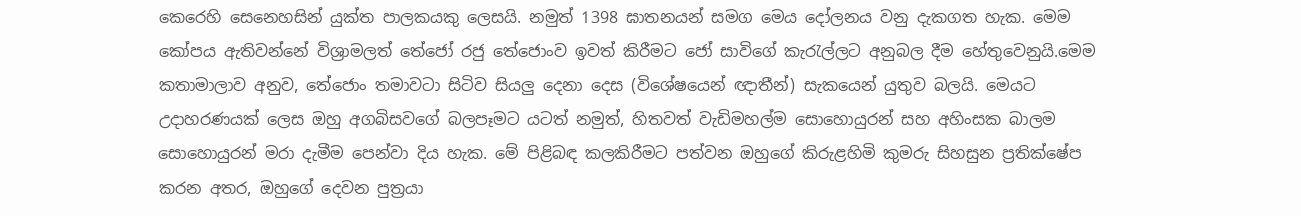කෙරෙහි සෙනෙහසින් යුක්ත පාලකයකු ලෙසයි. නමුත් 1398 ඝාතනයන් සමග මෙය දෝලනය වනු දැකගත හැක. මෙම කෝපය ඇතිවන්නේ විශ්‍රාමලත් තේජෝ රජු තේජොංව ඉවත් කිරීමට ජෝ සාවිගේ කැරැල්ලට අනුබල දීම හේතුවෙනුයි.මෙම කතාමාලාව අනුව, තේජොං තමාවටා සිටිව සියලු දෙනා දෙස (විශේෂයෙන් ඥාතීන්) සැකයෙන් යුතුව බලයි. මෙයට උදාහරණයක් ලෙස ඔහු අගබිසවගේ බලපෑමට යටත් නමුත්, හිතවත් වැඩිමහල්ම සොහොයුරන් සහ අහිංසක බාලම සොහොයුරන් මරා දැමීම පෙන්වා දිය හැක. මේ පිළිබඳ කලකිරීමට පත්වන ඔහුගේ කිරුළහිමි කුමරු සිහසුන ප්‍රතික්ෂේප කරන අතර, ඔහුගේ දෙවන පුත්‍රයා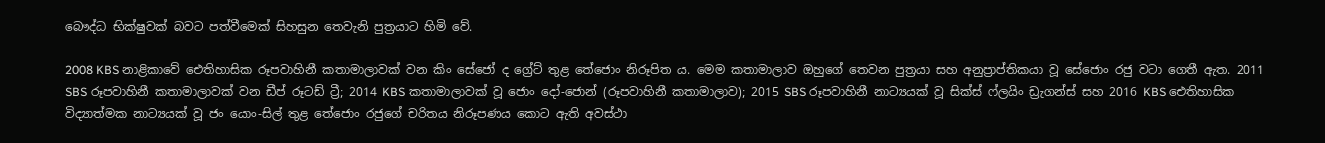බෞද්ධ භික්ෂුවක් බවට පත්වීමෙක් සිහසුන තෙවැනි පුත්‍රයාට හිමි වේ.

2008 KBS නාළිකාවේ ඓතිහාසික රූපවාහිනී කතාමාලාවක් වන කිං සේජෝ ද ග්‍රේට් තුළ තේජොං නිරූපිත ය. මෙම කතාමාලාව ඔහුගේ තෙවන පුත්‍රයා සහ අනුප්‍රාප්තිකයා වූ සේජොං රජු වටා ගෙතී ඇත. 2011 SBS රූපවාහිනී කතාමාලාවක් වන ඩීප් රූටඩ් ට්‍රී; 2014 KBS කතාමාලාවක් වූ ජොං දෝ-ජොන් (රූපවාහිනී කතාමාලාව); 2015 SBS රූපවාහිනී නාට්‍යයක් වූ සික්ස් ෆ්ලයිං ඩ්‍රැගන්ස් සහ 2016 KBS ඓතිහාසික විද්‍යාත්මක නාට්‍යයක් වූ ජං යොං-සිල් තුළ තේජොං රජුගේ චරිතය නිරූපණය කොට ඇති අවස්ථා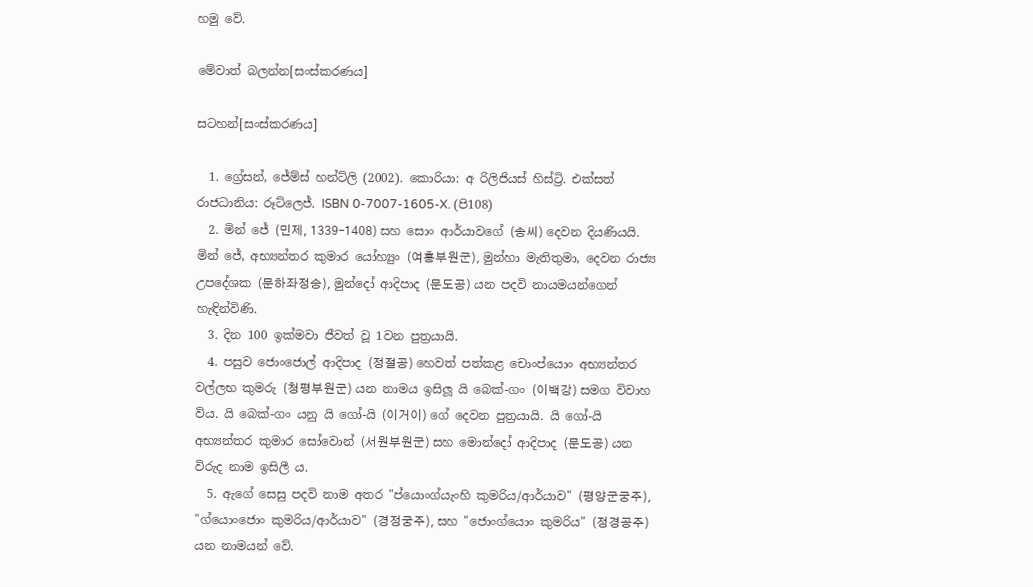හමු වේ.

මේවාත් බලන්න[සංස්කරණය]

සටහන්[සංස්කරණය]

  1. ග්‍රේසන්, ජේම්ස් හන්ට්ලි (2002). කොරියා: අ රිලිජියස් හිස්ට්‍රි. එක්සත් රාජධානිය: රූට්ලෙජ්. ISBN 0-7007-1605-X. (පි108)
  2. මින් ජේ (민제, 1339–1408) සහ සොං ආර්යාවගේ (송씨) දෙවන දියණියයි. මින් ජේ, අභ්‍යන්තර කුමාර යෝහ්‍යුං (여흥부원군), මුන්හා මැතිතුමා, දෙවන රාජ්‍ය උපදේශක (문하좌정승), මුන්දෝ ආදිපාද (문도공) යන පදවි නායමයන්ගෙන් හැඳින්විණි.
  3. දින 100 ඉක්මවා ජීවත් වූ 1වන පුත්‍රයායි.
  4. පසුව ජොංජොල් ආදිපාද (정절공) හෙවත් පත්කළ චොංප්යොං අභ්‍යන්තර වල්ලභ කුමරු (청평부원군) යන නාමය ඉසිලූ යි බෙක්-ගං (이백강) සමග විවාහ විය. යි බෙක්-ගං යනු යි ගෝ-යි (이거이) ගේ දෙවන පුත්‍රයායි. යි ගෝ-යි අභ්‍යන්තර කුමාර සෝවොන් (서원부원군) සහ මොන්දෝ ආදිපාද (문도공) යන විරුද නාම ඉසිලී ය.
  5. ඇගේ සෙසු පදවි නාම අතර "ප්යොංග්යැංහි කුමරිය/ආර්යාව" (평양군궁주), "ග්යොංජොං කුමරිය/ආර්යාව" (경정궁주), සහ "ජොංග්යොං කුමරිය" (정경공주) යන නාමයන් වේ.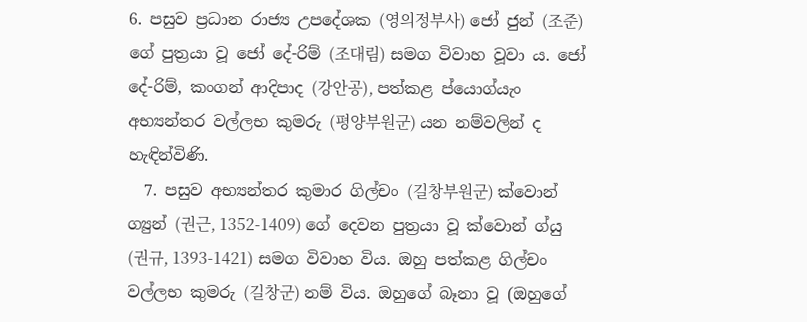6. පසුව ප්‍රධාන රාජ්‍ය උපදේශක (영의정부사) ජෝ ජුන් (조준) ගේ පුත්‍රයා වූ ජෝ දේ-රිම් (조대림) සමග විවාහ වූවා ය. ජෝ දේ-රිම්, කංගන් ආදිපාද (강안공), පත්කළ ප්යොග්යැං අභ්‍යන්තර වල්ලභ කුමරු (평양부원군) යන නම්වලින් ද හැඳින්විණි.
  7. පසුව අභ්‍යන්තර කුමාර ගිල්චං (길창부원군) ක්වොන් ග්‍යුන් (권근, 1352-1409) ගේ දෙවන පුත්‍රයා වූ ක්වොන් ග්යු (권규, 1393-1421) සමග විවාහ විය. ඔහු පත්කළ ගිල්චං වල්ලභ කුමරු (길창군) නම් විය. ඔහුගේ බෑනා වූ (ඔහුගේ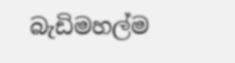බැඩිමහල්ම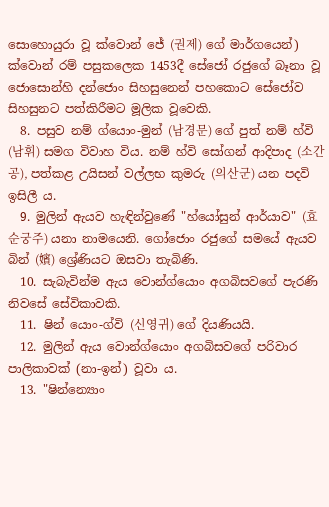සොහොයුරා වූ ක්වොන් ජේ (권제) ගේ මාර්ගයෙන්) ක්වොන් රම් පසුකලෙක 1453දී සේජෝ රජුගේ බෑනා වූ ජොසොන්හි දන්ජොං සිහසුනෙන් පහකොට සේජෝව සිහසුනට පත්කිරීමට මූලික වූවෙකි.
  8. පසුව නම් ග්යොං-මුන් (남경문) ගේ පුත් නම් හ්වි (남휘) සමග විවාහ විය. නම් හ්වි සෝගන් ආදිපාද (소간공), පත්කළ උයිසන් වල්ලභ කුමරු (의산군) යන පදවි ඉසිලී ය.
  9. මුලින් ඇයව හැඳින්වුණේ "හ්යෝසුන් ආර්යාව" (효순궁주) යනා නාමයෙනි. ගෝජොං රජුගේ සමයේ ඇයව බින් (嬪) ශ්‍රේණියට ඔසවා තැබිණි.
  10. සැබැවින්ම ඇය වොන්ග්යොං අගබිසවගේ පැරණි නිවසේ සේවිකාවකි.
  11. ෂින් යොං-ග්වි (신영귀) ගේ දියණියයි.
  12. මුලින් ඇය වොන්ග්යොං අගබිසවගේ පරිවාර පාලිකාවක් (නා-ඉන්) වූවා ය.
  13. "ෂින්න්‍යොං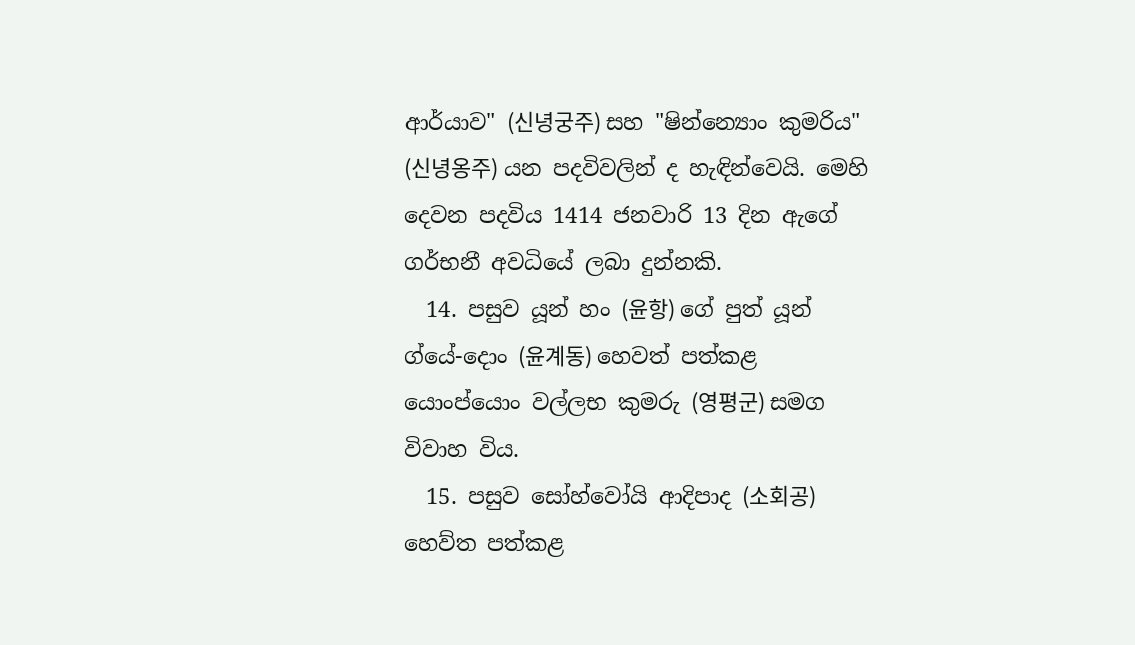ආර්යාව" (신녕궁주) සහ "ෂින්න්‍යොං කුමරිය" (신녕옹주) යන පදවිවලින් ද හැඳින්වෙයි. මෙහි දෙවන පදවිය 1414 ජනවාරි 13 දින ඇගේ ගර්භනී අවධි‍යේ ලබා දුන්නකි‍.
  14. පසුව යූන් හං (윤항) ගේ පුත් යූන් ග්යේ-දොං (윤계동) හෙවත් පත්කළ යොංප්යොං වල්ලභ කුමරු (영평군) සමග විවාහ විය.
  15. පසුව සෝහ්වෝයි ආදිපාද (소회공) හෙව්ත පත්කළ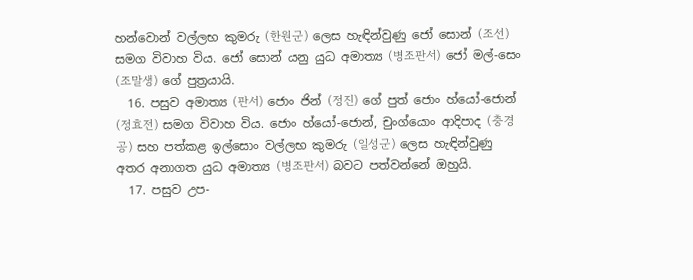හන්වොන් වල්ලභ කුමරු (한원군) ලෙස හැඳින්වුණු ජෝ සොන් (조선) සමග විවාහ විය. ජෝ සොන් යනු යුධ අමාත්‍ය (병조판서) ජෝ මල්-සෙං (조말생) ගේ පුත්‍රයායි.
  16. පසුව අමාත්‍ය (판서) ජොං ජින් (정진) ගේ පුත් ජොං හ්යෝ-ජොන් (정효전) සමග විවාහ විය. ජොං හ්යෝ-ජොන්, චුංග්යොං ආදිපාද (충경공) සහ පත්කළ ඉල්සොං වල්ලභ කුමරු (일성군) ලෙස හැඳින්වුණු අතර අනාගත යුධ අමාත්‍ය (병조판서) බවට පත්වන්නේ ඔහුයි.
  17. පසුව උප-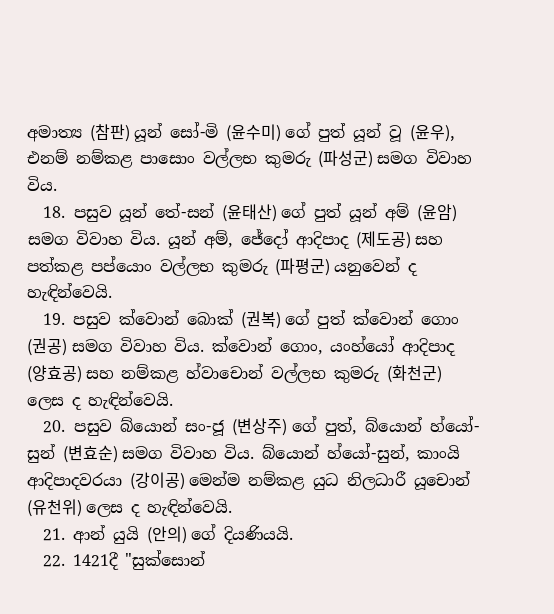අමාත්‍ය (참판) යූන් සෝ-මි (윤수미) ගේ පුත් යූන් වූ (윤우), එනම් නම්කළ පාසොං වල්ලභ කුමරු (파성군) සමග විවාහ විය.
  18. පසුව යූන් තේ-සන් (윤태산) ගේ පුත් යූන් අම් (윤암) සමග විවාහ විය. යූන් අම්, ජේදෝ ආදිපාද (제도공) සහ පත්කළ පප්යොං වල්ලභ කුමරු (파평군) යනුවෙන් ද හැඳින්වෙයි.
  19. පසුව ක්වොන් බොක් (권복) ගේ පුත් ක්වොන් ගොං (권공) සමග විවාහ විය. ක්වොන් ගොං, යංහ්යෝ ආදිපාද (양효공) සහ නම්කළ හ්වාචොන් වල්ලභ කුමරු (화천군) ලෙස ද හැඳින්වෙයි.
  20. පසුව බ්යොන් සං-ජූ (변상주) ගේ පුත්, බ්යොන් හ්යෝ-සුන් (변효순) සමග විවාහ විය. බ්යොන් හ්යෝ-සුන්, කාංයි ආදිපාදවරයා (강이공) මෙන්ම නම්කළ යුධ නිලධාරී යූචොන් (유천위) ලෙස ද හැඳින්වෙයි.
  21. ආන් යුයි‍ (안의) ගේ දියණියයි.
  22. 1421දී "සුක්සොන්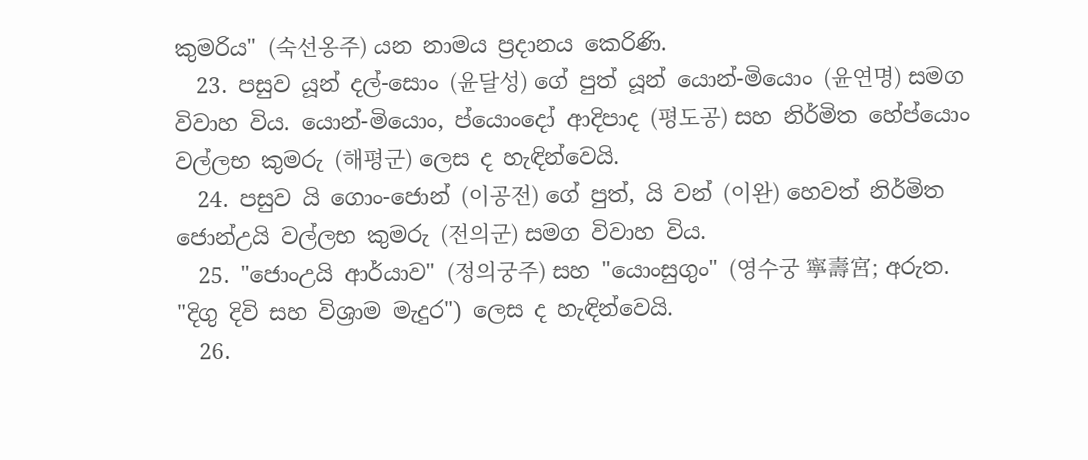කුමරිය" (숙선옹주) යන නාමය ප්‍රදානය කෙරිණි.
  23. පසුව යූන් දල්-සොං (윤달성) ගේ පුත් යූන් යොන්-මියොං (윤연명) සමග විවාහ විය. යොන්-මියොං, ප්යොංදෝ ආදිපාද (평도공) සහ නිර්මිත හේප්යොං වල්ලභ කුමරු (해평군) ලෙස ද හැඳින්වෙයි.
  24. පසුව යි ගොං-ජොන් (이공전) ගේ පුත්, යි වන් (이완) හෙවත් නිර්මිත ජොන්උයි වල්ලභ කුමරු (전의군) සමග විවාහ විය.
  25. "ජොංඋයි ආර්යාව" (정의궁주) සහ "යොංසුගුං" (영수궁 寧壽宮; අරුත. "දිගු දිවි සහ විශ්‍රාම මැදුර") ලෙස ද හැඳින්වෙයි.
  26.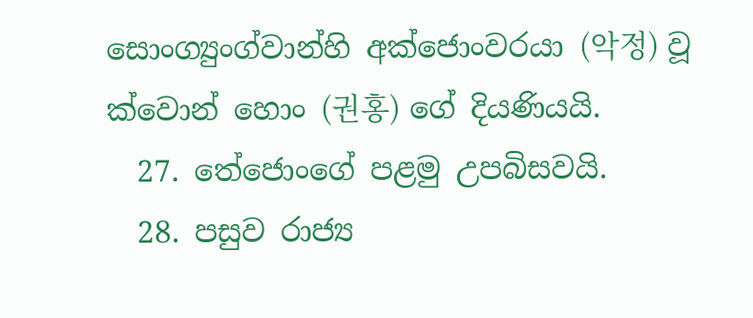සොංග්‍යුංග්වාන්හි අක්ජොංවරයා (악정) වූ ක්වොන් හොං (권홍) ගේ දියණියයි.
  27. තේජොංගේ පළමු උපබිසවයි.
  28. පසුව රාජ්‍ය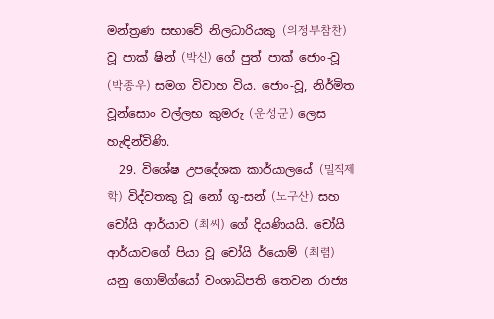මන්ත්‍රණ සභාවේ නිලධාරියකු (의정부참찬) වූ පාක් ෂින් (박신) ගේ පුත් පාක් ජොං-වූ (박종우) සමග විවාහ විය. ජොං-වූ, නිර්මිත වූන්සොං වල්ලභ කුමරු (운성군) ලෙස හැඳින්විණි.
  29. විශේෂ උපදේශක කාර්යාලයේ (밀직제학) විද්වතකු වූ නෝ ගූ-සන් (노구산) සහ චෝයි ආර්යාව (최씨) ගේ දියණියයි. චෝයි ආර්යාවගේ පියා වූ චෝයි ර්යොම් (최렴) යනු ගොම්ග්යෝ වංශාධිපති තෙවන රාජ්‍ය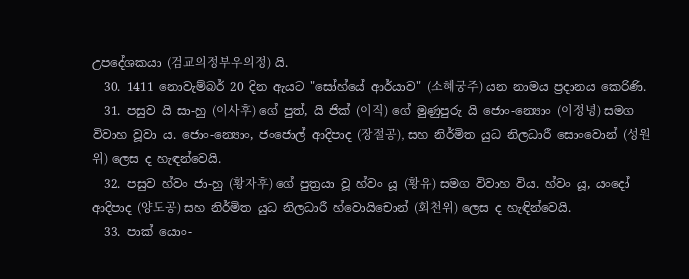උපදේශකයා (검교의정부우의정) යි.
  30. 1411 නොවැම්බර් 20 දින ඇයට "සෝහ්යේ ආර්යාව" (소혜궁주) යන නාමය ප්‍රදානය කෙරිණි.
  31. පසුව යි සා-හු (이사후) ගේ පුත්, යි ජික් (이직) ගේ මුණුපුරු යි ජොං-න්‍යොං (이정녕) සමග විවාහ වූවා ය. ජොං-න්‍යොං, ජංජොල් ආදිපාද (장절공), සහ නිර්මිත යුධ නිලධාරී සොංවොන් (성원위) ලෙස ද හැඳන්වෙයි.
  32. පසුව හ්වං ජා-හු (황자후) ගේ පුත්‍රයා වූ හ්වං යූ (황유) සමග විවාහ විය. හ්වං යූ, යංදෝ ආදිපාද (양도공) සහ නිර්මිත යුධ නිලධාරී හ්වොයිචොන් (회천위) ලෙස ද හැඳින්වෙයි.
  33. පාක් යොං-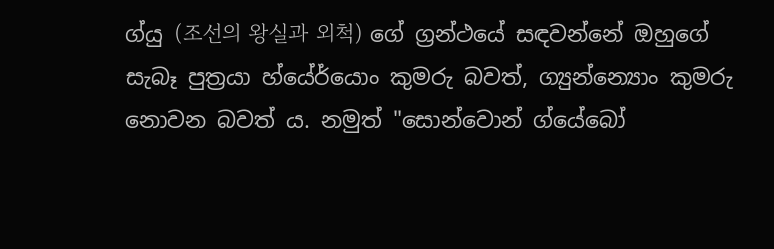ග්යු (조선의 왕실과 외척) ගේ ග්‍රන්ථයේ සඳවන්නේ ඔහුගේ සැබෑ පුත්‍රයා හ්යේර්යොං කුමරු බවත්, ග්‍යුන්න්‍යොං කුමරු නොවන බවත් ය. නමුත් "සොන්වොන් ග්යේබෝ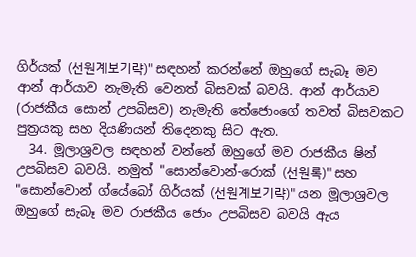ගිර්යක් (선원계보기략)" සඳහන් කරන්නේ ඔහුගේ සැබෑ මව ආන් ආර්යාව නැමැති වෙනත් බිසවක් බවයි. ආන් ආර්යාව (රාජකීය සොන් උපබිසව) නැමැති තේජොංගේ තවත් බිසවකට පුත්‍රයකු සහ දියණියන් තිදෙනකු සිට ඇත.
  34. මූලාශ්‍රවල සඳහන් වන්නේ ඔහුගේ මව රාජකීය ෂින් උපබිසව බවයි. නමුත් "සොන්වොන්-රොක් (선원록)" සහ "සොන්වොන් ග්යේබෝ ගිර්යක් (선원계보기략)" යන මූලාශ්‍රවල ඔහුගේ සැබෑ මව රාජකීය ජොං උපබිසව බවයි ඇය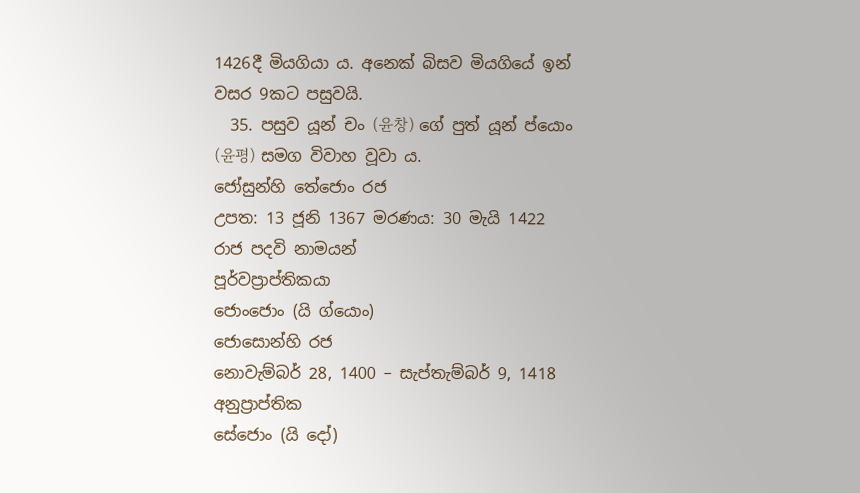1426දී මියගියා ය. අනෙක් බිසව මියගියේ ඉන් වසර 9කට පසුවයි.
  35. පසුව යූන් චං (윤창) ගේ පුත් යූන් ප්යොං (윤평) සමග විවාහ වූවා ය.
ජෝසුන්හි තේජොං රජ
උපත: 13 ජූනි 1367 මරණය: 30 මැයි 1422
රාජ පදවි නාමයන්
පූර්වප්‍රාප්තිකයා
ජොංජොං (යි ග්යොං)
ජොසොන්හි රජ
නොවැම්බර් 28, 1400 – සැප්තැම්බර් 9, 1418
අනුප්‍රාප්තික
සේජොං (යි දෝ)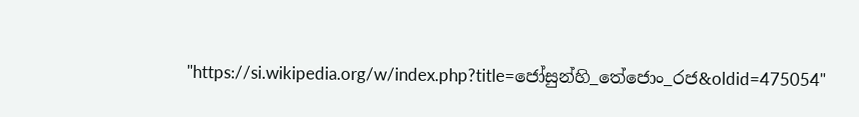"https://si.wikipedia.org/w/index.php?title=ජෝසුන්හි_තේජොං_රජ&oldid=475054"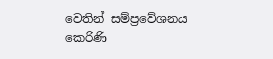වෙතින් සම්ප්‍රවේශනය කෙරිණි